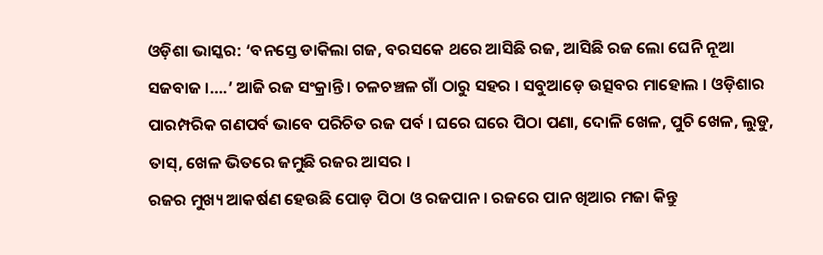ଓଡ଼ିଶା ଭାସ୍କର: ‘ବନସ୍ତେ ଡାକିଲା ଗଜ, ବରସକେ ଥରେ ଆସିଛି ରଜ, ଆସିଛି ରଜ ଲୋ ଘେନି ନୂଆ ସଜବାଜ ।….’ ଆଜି ରଜ ସଂକ୍ରାନ୍ତି । ଚଳଚଞ୍ଚଳ ଗାଁ ଠାରୁ ସହର । ସବୁଆଡ଼େ ଉତ୍ସବର ମାହୋଲ । ଓଡ଼ିଶାର ପାରମ୍ପରିକ ଗଣପର୍ବ ଭାବେ ପରିଚିତ ରଜ ପର୍ବ । ଘରେ ଘରେ ପିଠା ପଣା, ଦୋଳି ଖେଳ, ପୁଚି ଖେଳ, ଲୁଡୁ, ତାସ୍, ଖେଳ ଭିତରେ ଜମୁଛି ରଜର ଆସର ।
ରଜର ମୁଖ୍ୟ ଆକର୍ଷଣ ହେଉଛି ପୋଡ଼ ପିଠା ଓ ରଜପାନ । ରଜରେ ପାନ ଖିଆର ମଜା କିନ୍ତୁ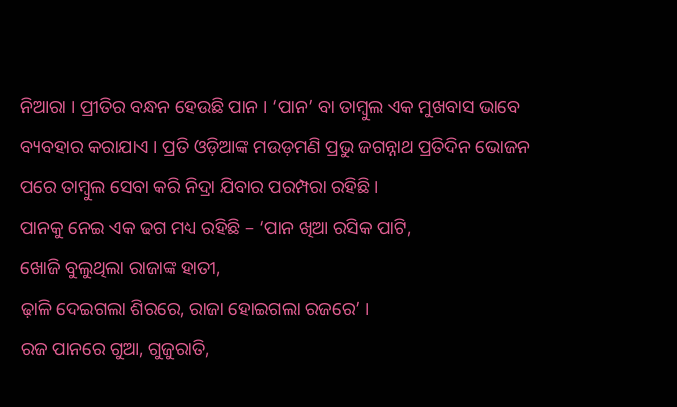ନିଆରା । ପ୍ରୀତିର ବନ୍ଧନ ହେଉଛି ପାନ । ‘ପାନ’ ବା ତାମ୍ବୁଲ ଏକ ମୁଖବାସ ଭାବେ ବ୍ୟବହାର କରାଯାଏ । ପ୍ରତି ଓଡ଼ିଆଙ୍କ ମଉଡ଼ମଣି ପ୍ରଭୁ ଜଗନ୍ନାଥ ପ୍ରତିଦିନ ଭୋଜନ ପରେ ତାମ୍ବୁଲ ସେବା କରି ନିଦ୍ରା ଯିବାର ପରମ୍ପରା ରହିଛି ।
ପାନକୁ ନେଇ ଏକ ଢଗ ମଧ୍ୟ ରହିଛି – ‘ପାନ ଖିଆ ରସିକ ପାଟି,
ଖୋଜି ବୁଲୁଥିଲା ରାଜାଙ୍କ ହାତୀ,
ଢ଼ାଳି ଦେଇଗଲା ଶିରରେ, ରାଜା ହୋଇଗଲା ରଜରେ’ ।
ରଜ ପାନରେ ଗୁଆ, ଗୁଜୁରାତି,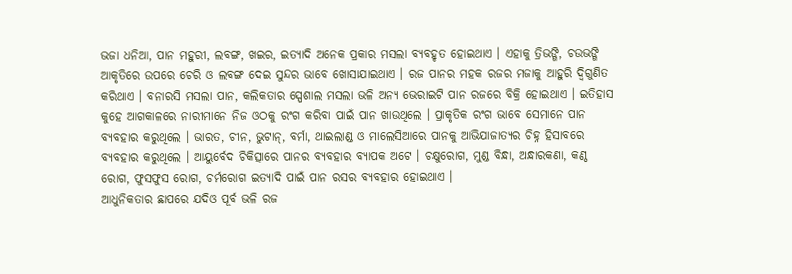ଭଜା ଧନିଆ, ପାନ ମହୁରୀ, ଲବଙ୍ଗ, ଖଇର, ଇତ୍ୟାଦି ଅନେକ ପ୍ରକାର ମସଲା ବ୍ୟବହୃତ ହୋଇଥାଏ । ଏହାକୁ ତ୍ରିଭଙ୍ଗି, ଚଉଭଙ୍ଗି ଆକୃତିରେ ଉପରେ ଚେରି ଓ ଲବଙ୍ଗ ଦେଇ ସୁନ୍ଦର ଭାବେ ଖୋସାଯାଇଥାଏ । ରଜ ପାନର ମହକ ରଜର ମଜାକୁ ଆହୁରି ଦ୍ୱିଗୁଣିତ କରିଥାଏ । ବନାରସି ମସଲା ପାନ, କଲିକତାର ସ୍ପେଶାଲ ମସଲା ଭଳି ଅନ୍ୟ ଭେରାଇଟି ପାନ ରଜରେ ବିକ୍ରି ହୋଇଥାଏ । ଇତିହାସ କୁହେ ଆଗକାଳରେ ନାରୀମାନେ ନିଜ ଓଠକୁ ରଂଗ କରିବା ପାଇଁ ପାନ ଖାଉଥିଲେ । ପ୍ରାକୃତିକ ରଂଗ ଭାବେ ସେମାନେ ପାନ ବ୍ୟବହାର କରୁଥିଲେ । ଭାରତ, ଚୀନ, ଭୁଟାନ୍, ବର୍ମା, ଥାଇଲାଣ୍ଡ ଓ ମାଲେସିଆରେ ପାନକୁ ଆଭିଯାଜାତ୍ୟର ଚିହ୍ନ ହିସାବରେ ବ୍ୟବହାର କରୁଥିଲେ । ଆୟୁର୍ବେଦ ଚିକିତ୍ସାରେ ପାନର ବ୍ୟବହାର ବ୍ୟାପକ ଅଟେ । ଚକ୍ଷୁରୋଗ, ମୁଣ୍ଡ ବିନ୍ଧା, ଅନ୍ଧାରକଣା, କଣ୍ଠ ରୋଗ, ଫୁସଫୁସ ରୋଗ, ଚର୍ମରୋଗ ଇତ୍ୟାଦି ପାଇଁ ପାନ ରସର ବ୍ୟବହାର ହୋଇଥାଏ ।
ଆଧୁନିକତାର ଛାପରେ ଯଦିଓ ପୂର୍ବ ଭଳି ରଜ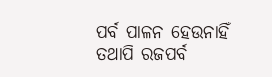ପର୍ବ ପାଳନ ହେଉନାହିଁ ତଥାପି ରଜପର୍ବ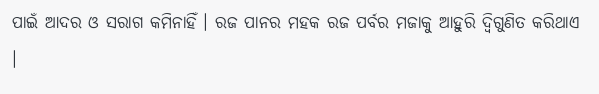ପାଇଁ ଆଦର ଓ ସରାଗ କମିନାହିଁ । ରଜ ପାନର ମହକ ରଜ ପର୍ବର ମଜାକୁ ଆହୁରି ଦ୍ୱିଗୁଣିତ କରିଥାଏ ।